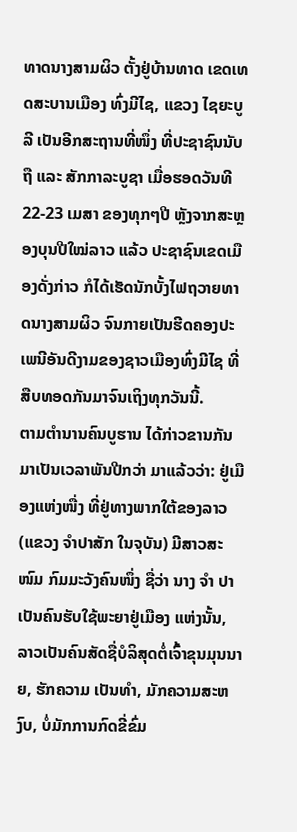ທາດນາງສາມຜິວ ຕັ້ງຢູ່ບ້ານທາດ ເຂດເທດສະບານເມືອງ ທົ່ງມີໄຊ, ແຂວງ ໄຊຍະບູລີ ເປັນອີກສະຖານທີ່ໜຶ່ງ ທີ່ປະຊາຊົນນັບຖື ແລະ ສັກກາລະບູຊາ ເມື່ອຮອດວັນທີ 22-23 ເມສາ ຂອງທຸກໆປີ ຫຼັງຈາກສະຫຼອງບຸນປີໃໝ່ລາວ ແລ້ວ ປະຊາຊົນເຂດເມືອງດັ່ງກ່າວ ກໍໄດ້ເຮັດນັກບັ້ງໄຟຖວາຍທາດນາງສາມຜິວ ຈົນກາຍເປັນຮີດຄອງປະເພນີອັນດີງາມຂອງຊາວເມືອງທົ່ງມີໄຊ ທີ່ສືບທອດກັນມາຈົນເຖິງທຸກວັນນີ້.
ຕາມຕຳນານຄົນບູຮານ ໄດ້ກ່າວຂານກັນມາເປັນເວລາພັນປີກວ່າ ມາແລ້ວວ່າ: ຢູ່ເມືອງແຫ່ງໜື່ງ ທີ່ຢູ່ທາງພາກໃຕ້ຂອງລາວ (ແຂວງ ຈຳປາສັກ ໃນຈຸບັນ) ມີສາວສະໜົມ ກົມມະວັງຄົນໜຶ່ງ ຊື່ວ່າ ນາງ ຈຳ ປາ ເປັນຄົນຮັບໃຊ້ພະຍາຢູ່ເມືອງ ແຫ່ງນັ້ນ, ລາວເປັນຄົນສັດຊື່ບໍລິສຸດຕໍ່ເຈົ້າຂຸນມຸນນາຍ, ຮັກຄວາມ ເປັນທຳ, ມັກຄວາມສະຫງົບ, ບໍ່ມັກການກົດຂີ່ຂົ່ມ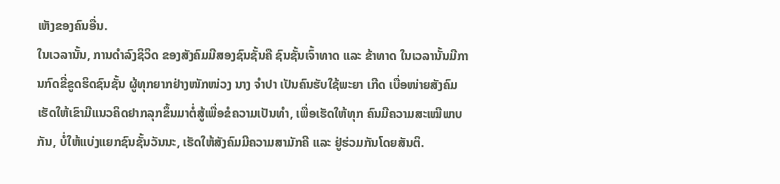ເຫັງຂອງຄົນອື່ນ.
ໃນເວລານັ້ນ, ການດຳລົງຊິວິດ ຂອງສັງຄົມມີສອງຊົນຊັ້ນຄື ຊົນຊັ້ນເຈົ້າທາດ ແລະ ຂ້າທາດ ໃນເວລານັ້ນມີການກົດຂີ່ຂູດຮິດຊົນຊັ້ນ ຜູ້ທຸກຍາກຢ່າງໜັກໜ່ວງ ນາງ ຈຳປາ ເປັນຄົນຮັບໃຊ້ພະຍາ ເກີດ ເບື່ອໜ່າຍສັງຄົມ ເຮັດໃຫ້ເຂົາມີແນວຄິດຢາກລຸກຂຶ້ນມາຕໍ່ສູ້ເພື່ອຂໍຄວາມເປັນທຳ, ເພື່ອເຮັດໃຫ້ທຸກ ຄົນມີຄວາມສະເໝີພາບກັນ, ບໍ່ໃຫ້ແບ່ງແຍກຊົນຊັ້ນວັນນະ, ເຮັດໃຫ້ສັງຄົມມີຄວາມສາມັກຄີ ແລະ ຢູ່ຮ່ວມກັນໂດຍສັນຕິ.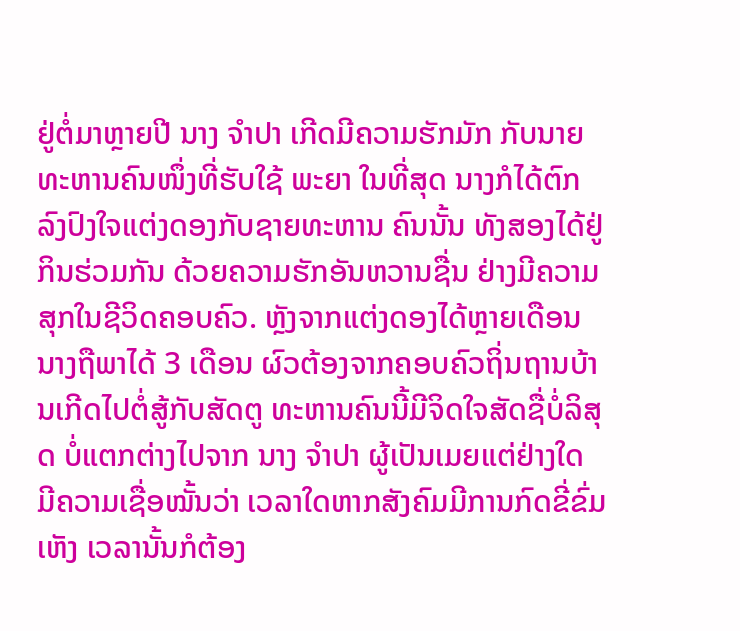ຢູ່ຕໍ່ມາຫຼາຍປີ ນາງ ຈຳປາ ເກີດມີຄວາມຮັກມັກ ກັບນາຍທະຫານຄົນໜຶ່ງທີ່ຮັບໃຊ້ ພະຍາ ໃນທີ່ສຸດ ນາງກໍໄດ້ຕົກລົງປົງໃຈແຕ່ງດອງກັບຊາຍທະຫານ ຄົນນັ້ນ ທັງສອງໄດ້ຢູ່ກິນຮ່ວມກັນ ດ້ວຍຄວາມຮັກອັນຫວານຊື່ນ ຢ່າງມີຄວາມສຸກໃນຊີວິດຄອບຄົວ. ຫຼັງຈາກແຕ່ງດອງໄດ້ຫຼາຍເດືອນ ນາງຖືພາໄດ້ 3 ເດືອນ ຜົວຕ້ອງຈາກຄອບຄົວຖິ່ນຖານບ້ານເກີດໄປຕໍ່ສູ້ກັບສັດຕູ ທະຫານຄົນນີ້ມີຈິດໃຈສັດຊື່ບໍ່ລິສຸດ ບໍ່ແຕກຕ່າງໄປຈາກ ນາງ ຈຳປາ ຜູ້ເປັນເມຍແຕ່ຢ່າງໃດ ມີຄວາມເຊື່ອໝັ້ນວ່າ ເວລາໃດຫາກສັງຄົມມີການກົດຂີ່ຂົ່ມເຫັງ ເວລານັ້ນກໍຕ້ອງ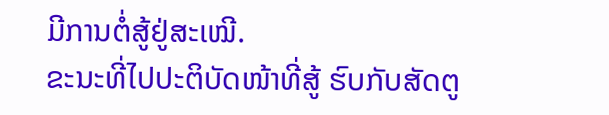ມີການຕໍ່ສູ້ຢູ່ສະເໝີ.
ຂະນະທີ່ໄປປະຕິບັດໜ້າທີ່ສູ້ ຮົບກັບສັດຕູ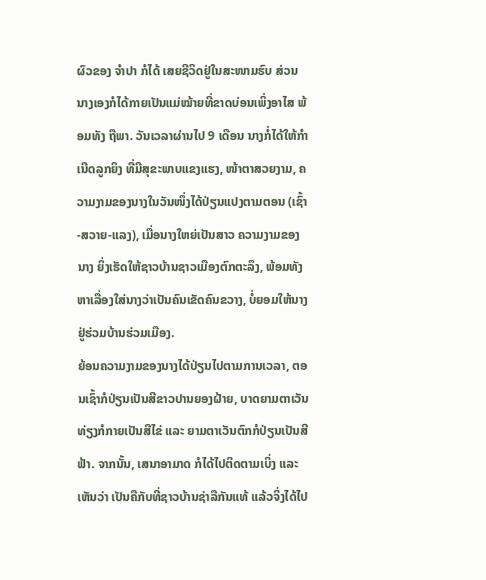ຜົວຂອງ ຈຳປາ ກໍໄດ້ ເສຍຊີວິດຢູ່ໃນສະໜາມຮົບ ສ່ວນນາງເອງກໍໄດ້ກາຍເປັນແມ່ໝ້າຍທີ່ຂາດບ່ອນເພິ່ງອາໄສ ພ້ອມທັງ ຖືພາ. ວັນເວລາຜ່ານໄປ 9 ເດືອນ ນາງກໍ່ໄດ້ໃຫ້ກຳເນີດລູກຍິງ ທີ່ມີສຸຂະພາບແຂງແຮງ, ໜ້າຕາສວຍງາມ, ຄວາມງາມຂອງນາງໃນວັນໜຶ່ງໄດ້ປ່ຽນແປງຕາມຕອນ (ເຊົ້າ-ສວາຍ-ແລງ), ເມື່ອນາງໃຫຍ່ເປັນສາວ ຄວາມງາມຂອງນາງ ຍິ່ງເຮັດໃຫ້ຊາວບ້ານຊາວເມືອງຕົກຕະລຶງ, ພ້ອມທັງຫາເລື່ອງໃສ່ນາງວ່າເປັນຄົນເຂັດຄົນຂວາງ, ບໍ່ຍອມໃຫ້ນາງຢູ່ຮ່ວມບ້ານຮ່ວມເມືອງ.
ຍ້ອນຄວາມງາມຂອງນາງໄດ້ປ່ຽນໄປຕາມການເວລາ, ຕອນເຊົ້າກໍປ່ຽນເປັນສີຂາວປານຍອງຝ້າຍ, ບາດຍາມຕາເວັນທ່ຽງກໍກາຍເປັນສີໄຂ່ ແລະ ຍາມຕາເວັນຕົກກໍປ່ຽນເປັນສີຟ້າ. ຈາກນັ້ນ, ເສນາອາມາດ ກໍໄດ້ໄປຕິດຕາມເບິ່ງ ແລະ ເຫັນວ່າ ເປັນຄືກັບທີ່ຊາວບ້ານຊ່າລືກັນແທ້ ແລ້ວຈິ່ງໄດ້ໄປ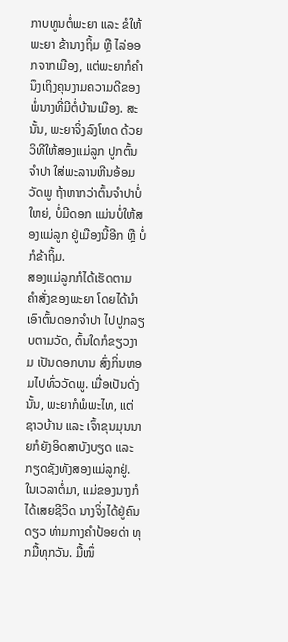ກາບທູນຕໍ່ພະຍາ ແລະ ຂໍໃຫ້ພະຍາ ຂ້ານາງຖິ້ມ ຫຼື ໄລ່ອອກຈາກເມືອງ, ແຕ່ພະຍາກໍຄຳນຶງເຖິງຄຸນງາມຄວາມດີຂອງພໍ່ນາງທີ່ມີຕໍ່ບ້ານເມືອງ. ສະນັ້ນ, ພະຍາຈິ່ງລົງໂທດ ດ້ວຍວິທີໃຫ້ສອງແມ່ລູກ ປູກຕົ້ນຈຳປາ ໃສ່ພະລານຫີນອ້ອມວັດພູ ຖ້າຫາກວ່າຕົ້ນຈຳປາບໍ່ໃຫຍ່, ບໍ່ມີດອກ ແມ່ນບໍ່ໃຫ້ສອງແມ່ລູກ ຢູ່ເມືອງນີ້ອີກ ຫຼື ບໍ່ກໍຂ້າຖິ້ມ.
ສອງແມ່ລູກກໍໄດ້ເຮັດຕາມ ຄຳສັ່ງຂອງພະຍາ ໂດຍໄດ້ນຳເອົາຕົ້ນດອກຈຳປາ ໄປປູກລຽບຕາມວັດ, ຕົ້ນໃດກໍຂຽວງາມ ເປັນດອກບານ ສົ່ງກິ່ນຫອມໄປທົ່ວວັດພູ. ເມື່ອເປັນດັ່ງນັ້ນ, ພະຍາກໍພໍພະໄທ, ແຕ່ຊາວບ້ານ ແລະ ເຈົ້າຂຸນມຸນນາຍກໍຍັງອິດສາບັງບຽດ ແລະ ກຽດຊັງທັງສອງແມ່ລູກຢູ່.
ໃນເວລາຕໍ່ມາ, ແມ່ຂອງນາງກໍໄດ້ເສຍຊີວິດ ນາງຈິ່ງໄດ້ຢູ່ຄົນດຽວ ທ່າມກາງຄຳປ້ອຍດ່າ ທຸກມື້ທຸກວັນ. ມື້ໜຶ່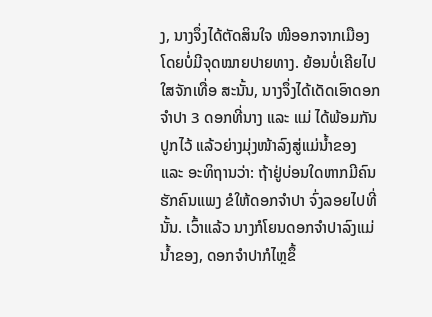ງ, ນາງຈຶ່ງໄດ້ຕັດສິນໃຈ ໜີອອກຈາກເມືອງ ໂດຍບໍ່ມີຈຸດໝາຍປາຍທາງ. ຍ້ອນບໍ່ເຄີຍໄປໃສຈັກເທື່ອ ສະນັ້ນ, ນາງຈຶ່ງໄດ້ເດັດເອົາດອກຈຳປາ 3 ດອກທີ່ນາງ ແລະ ແມ່ ໄດ້ພ້ອມກັນປູກໄວ້ ແລ້ວຍ່າງມຸ່ງໜ້າລົງສູ່ແມ່ນໍ້າຂອງ ແລະ ອະທິຖານວ່າ: ຖ້າຢູ່ບ່ອນໃດຫາກມີຄົນຮັກຄົນແພງ ຂໍໃຫ້ດອກຈຳປາ ຈົ່ງລອຍໄປທີ່ນັ້ນ. ເວົ້າແລ້ວ ນາງກໍໂຍນດອກຈຳປາລົງແມ່ນໍ້າຂອງ, ດອກຈຳປາກໍໄຫຼຂຶ້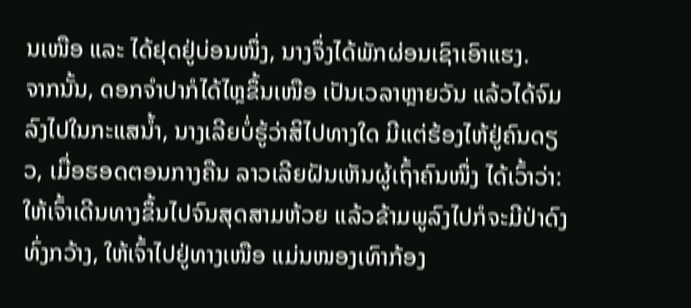ນເໜືອ ແລະ ໄດ້ຢຸດຢູ່ບ່ອນໜຶ່ງ, ນາງຈຶ່ງໄດ້ພັກຜ່ອນເຊົາເອົາແຮງ.
ຈາກນັ້ນ, ດອກຈຳປາກໍໄດ້ໄຫຼຂຶ້ນເໜືອ ເປັນເວລາຫຼາຍວັນ ແລ້ວໄດ້ຈົມລົງໄປໃນກະແສນໍ້າ, ນາງເລີຍບໍ່ຮູ້ວ່າສິໄປທາງໃດ ມີແຕ່ຮ້ອງໄຫ້ຢູ່ຄົນດຽວ, ເມື່ອຮອດຕອນກາງຄືນ ລາວເລີຍຝັນເຫັນຜູ້ເຖົ້າຄົນໜຶ່ງ ໄດ້ເວົ້າວ່າ: ໃຫ້ເຈົ້າເດີນທາງຂຶ້ນໄປຈົນສຸດສາມຫ້ວຍ ແລ້ວຂ້າມພູລົງໄປກໍຈະມີປ່າດົງທົ່ງກວ້າງ, ໃຫ້ເຈົ້າໄປຢູ່ທາງເໜືອ ແມ່ນໜອງເທົາກ້ອງ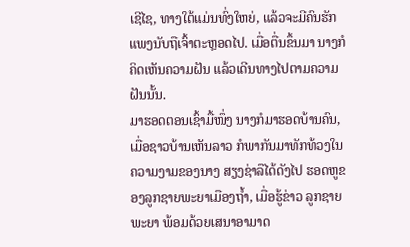ເຊີໄຊ, ທາງໃຕ້ແມ່ນທົ່ງໃຫຍ່, ແລ້ວຈະມີຄົນຮັກແພງນັບຖືເຈົ້າຕະຫຼອດໄປ. ເມື່ອຕື່ນຂຶ້ນມາ ນາງກໍຄິດເຫັນຄວາມຝັນ ແລ້ວເດີນທາງໄປຕາມຄວາມຝັນນັ້ນ.
ມາຮອດຕອນເຊົ້າມື້ໜຶ່ງ ນາງກໍມາຮອດບ້ານຄົນ, ເມື່ອຊາວບ້ານເຫັນລາວ ກໍພາກັນມາທັກທ້ວງໃນຄວາມງາມຂອງນາງ ສຽງຊ່າລືໄດ້ດັງໄປ ຮອດຫູຂອງລູກຊາຍພະຍາເມືອງຖໍ້າ, ເມື່ອຮູ້ຂ່າວ ລູກຊາຍພະຍາ ພ້ອມດ້ວຍເສນາອາມາດ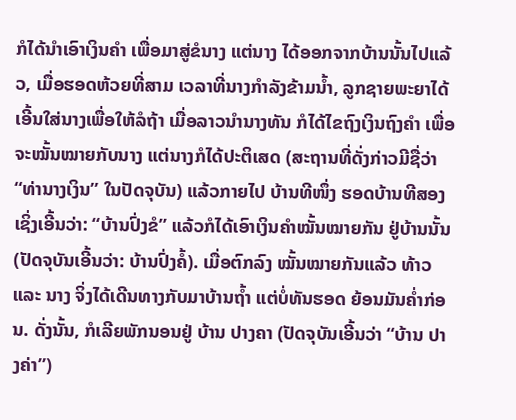ກໍໄດ້ນຳເອົາເງິນຄຳ ເພື່ອມາສູ່ຂໍນາງ ແຕ່ນາງ ໄດ້ອອກຈາກບ້ານນັ້ນໄປແລ້ວ, ເມື່ອຮອດຫ້ວຍທີ່ສາມ ເວລາທີ່ນາງກຳລັງຂ້າມນໍ້າ, ລູກຊາຍພະຍາໄດ້ເອີ້ນໃສ່ນາງເພື່ອໃຫ້ລໍຖ້າ ເມື່ອລາວນຳນາງທັນ ກໍໄດ້ໄຂຖົງເງິນຖົງຄຳ ເພື່ອຈະໝັ້ນໝາຍກັບນາງ ແຕ່ນາງກໍໄດ້ປະຕິເສດ (ສະຖານທີ່ດັ່ງກ່າວມີຊື່ວ່າ “ທ່ານາງເງິນ” ໃນປັດຈຸບັນ) ແລ້ວກາຍໄປ ບ້ານທີໜຶ່ງ ຮອດບ້ານທີສອງ ເຊິ່ງເອີ້ນວ່າ: “ບ້ານປົ່ງຂໍ” ແລ້ວກໍໄດ້ເອົາເງິນຄຳໝັ້ນໝາຍກັນ ຢູ່ບ້ານນັ້ນ (ປັດຈຸບັນເອີ້ນວ່າ: ບ້ານປົ່ງຄໍ້). ເມື່ອຕົກລົງ ໝັ້ນໝາຍກັນແລ້ວ ທ້າວ ແລະ ນາງ ຈິ່ງໄດ້ເດີນທາງກັບມາບ້ານຖໍ້າ ແຕ່ບໍ່ທັນຮອດ ຍ້ອນມັນຄໍ່າກ່ອນ. ດັ່ງນັ້ນ, ກໍເລີຍພັກນອນຢູ່ ບ້ານ ປາງຄາ (ປັດຈຸບັນເອີ້ນວ່າ “ບ້ານ ປາງຄ່າ”)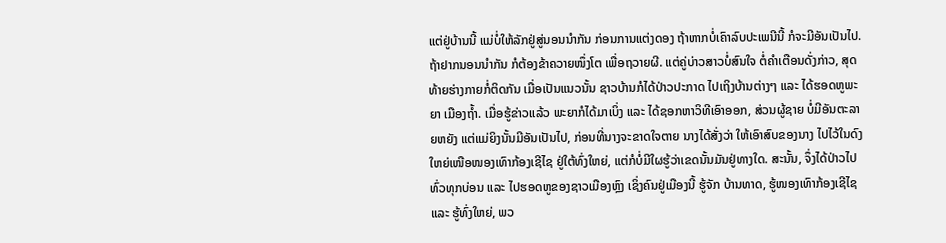ແຕ່ຢູ່ບ້ານນີ້ ແມ່ບໍ່ໃຫ້ລັກຢູ່ສູ່ນອນນຳກັນ ກ່ອນການແຕ່ງດອງ ຖ້າຫາກບໍ່ເຄົາລົບປະເພນີນີ້ ກໍຈະມີອັນເປັນໄປ.
ຖ້າຢາກນອນນຳກັນ ກໍຕ້ອງຂ້າຄວາຍໜຶ່ງໂຕ ເພື່ອຖວາຍຜີ. ແຕ່ຄູ່ບ່າວສາວບໍ່ສົນໃຈ ຕໍ່ຄຳເຕືອນດັ່ງກ່າວ, ສຸດທ້າຍຮ່າງກາຍກໍ່ຕິດກັນ ເມື່ອເປັນແນວນັ້ນ ຊາວບ້ານກໍໄດ້ປ່າວປະກາດ ໄປເຖິງບ້ານຕ່າງໆ ແລະ ໄດ້ຮອດຫູພະຍາ ເມືອງຖໍ້າ. ເມື່ອຮູ້ຂ່າວແລ້ວ ພະຍາກໍໄດ້ມາເບິ່ງ ແລະ ໄດ້ຊອກຫາວິທີເອົາອອກ, ສ່ວນຜູ້ຊາຍ ບໍ່ມີອັນຕະລາຍຫຍັງ ແຕ່ແມ່ຍິງນັ້ນມີອັນເປັນໄປ, ກ່ອນທີ່ນາງຈະຂາດໃຈຕາຍ ນາງໄດ້ສັ່ງວ່າ ໃຫ້ເອົາສົບຂອງນາງ ໄປໄວ້ໃນດົງໃຫຍ່ເໜືອໜອງເທົາກ້ອງເຊີໄຊ ຢູ່ໃຕ້ທົ່ງໃຫຍ່, ແຕ່ກໍບໍ່ມີໃຜຮູ້ວ່າເຂດນັ້ນມັນຢູ່ທາງໃດ. ສະນັ້ນ, ຈຶ່ງໄດ້ປ່າວໄປທົ່ວທຸກບ່ອນ ແລະ ໄປຮອດຫູຂອງຊາວເມືອງຫຼົງ ເຊິ່ງຄົນຢູ່ເມືອງນີ້ ຮູ້ຈັກ ບ້ານທາດ, ຮູ້ໜອງເທົາກ້ອງເຊີໄຊ ແລະ ຮູ້ທົ່ງໃຫຍ່, ພວ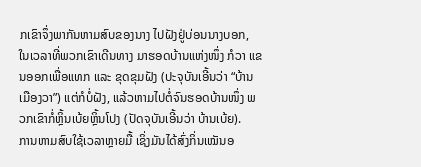ກເຂົາຈຶ່ງພາກັນຫາມສົບຂອງນາງ ໄປຝັງຢູ່ບ່ອນນາງບອກ, ໃນເວລາທີ່ພວກເຂົາເດີນທາງ ມາຮອດບ້ານແຫ່ງໜຶ່ງ ກໍວາ ແຂນອອກເພື່ອແທກ ແລະ ຂຸດຂຸມຝັງ (ປະຈຸບັນເອີ້ນວ່າ “ບ້ານເມືອງວາ”) ແຕ່ກໍບໍ່ຝັງ, ແລ້ວຫາມໄປຕໍ່ຈົນຮອດບ້ານໜຶ່ງ ພວກເຂົາກໍ່ຫຼິ້ນເບ້ຍຫຼິ້ນໂປງ (ປັດຈຸບັນເອີ້ນວ່າ ບ້ານເບ້ຍ).
ການຫາມສົບໃຊ້ເວລາຫຼາຍມື້ ເຊິ່ງມັນໄດ້ສົ່ງກິ່ນເໝັນອ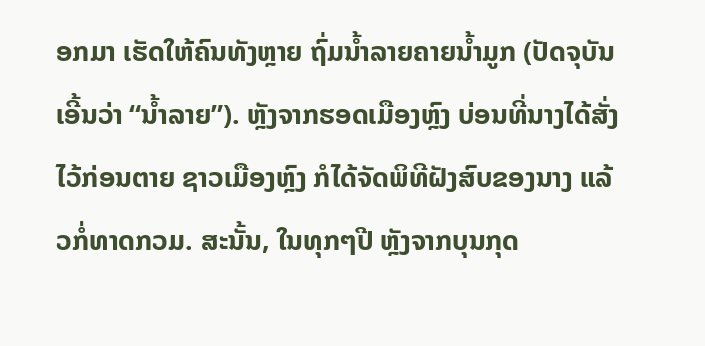ອກມາ ເຮັດໃຫ້ຄົນທັງຫຼາຍ ຖົ່ມນໍ້າລາຍຄາຍນໍ້າມູກ (ປັດຈຸບັນເອີ້ນວ່າ “ນໍ້າລາຍ”). ຫຼັງຈາກຮອດເມືອງຫຼົງ ບ່ອນທີ່ນາງໄດ້ສັ່ງໄວ້ກ່ອນຕາຍ ຊາວເມືອງຫຼົງ ກໍໄດ້ຈັດພິທີຝັງສົບຂອງນາງ ແລ້ວກໍ່ທາດກວມ. ສະນັ້ນ, ໃນທຸກໆປີ ຫຼັງຈາກບຸນກຸດ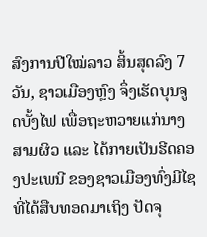ສົງການປີໃໝ່ລາວ ສິ້ນສຸດລົງ 7 ວັນ, ຊາວເມືອງຫຼົງ ຈຶ່ງເຮັດບຸນຈູດບັ້ງໄຟ ເພື່ອຖະຫວາຍແກ່ນາງສາມຜິວ ແລະ ໄດ້ກາຍເປັນຮີດຄອງປະເພນີ ຂອງຊາວເມືອງທົ່ງມີໄຊ ທີ່ໄດ້ສືບທອດມາເຖິງ ປັດຈຸ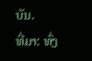ບັນ.
ທີ່ມາ: ທົ່ງ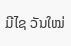ມີໄຊ ວັນໃໝ່